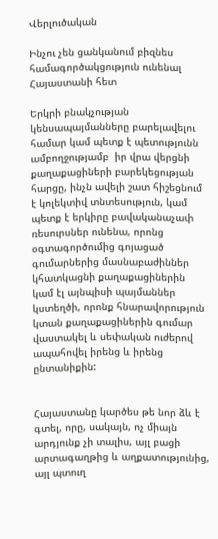Վերլուծական

Ինչու չեն ցանկանում բիզնես համագործակցություն ունենալ Հայաստանի հետ

Երկրի բնակչության կենսապայմանները բարելավելու համար կամ պետք է պետությունն ամբողջությամբ  իր վրա վերցնի քաղաքացիների բարեկեցության հարցը, ինչն ավելի շատ հիշեցնում է կոլեկտիվ տնտեսություն, կամ պետք է երկիրը բավականաչափ ռեսուրսներ ունենա, որոնց օգտագործումից գոյացած գումարներից մասնաբաժիններ կհատկացնի քաղաքացիներին կամ էլ այնպիսի պայմաններ կստեղծի, որոնք հնարավորություն կտան քաղաքացիներին գումար վաստակել և սեփական ուժերով ապահովել իրենց և իրենց ընտանիքին:


Հայաստանը կարծես թե նոր ձև է գտել, որը, սակայն, ոչ միայն արդյունք չի տալիս, այլ բացի արտագաղթից և աղքատությունից, այլ պտուղ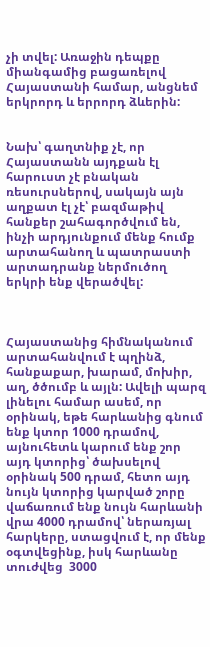չի տվել: Առաջին դեպքը միանգամից բացառելով Հայաստանի համար, անցնեմ  երկրորդ և երրորդ ձևերին:


Նախ՝ գաղտնիք չէ, որ Հայաստանն այդքան էլ հարուստ չէ բնական ռեսուրսներով, սակայն այն աղքատ էլ չէ՝ բազմաթիվ հանքեր շահագործվում են, ինչի արդյունքում մենք հումք արտահանող և պատրաստի արտադրանք ներմուծող երկրի ենք վերածվել:



Հայաստանից հիմնականում արտահանվում է պղինձ, հանքաքար, խարամ, մոխիր, աղ, ծծումբ և այլն: Ավելի պարզ լինելու համար ասեմ, որ օրինակ, եթե հարևանից գնում ենք կտոր 1000 դրամով, այնուհետև կարում ենք շոր այդ կտորից՝ ծախսելով օրինակ 500 դրամ, հետո այդ նույն կտորից կարված շորը վաճառում ենք նույն հարևանի վրա 4000 դրամով՝ ներառյալ հարկերը, ստացվում է, որ մենք օգտվեցինք, իսկ հարևանը տուժվեց  3000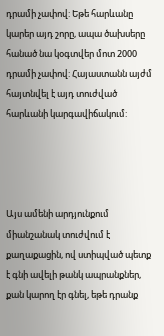դրամի չափով: Եթե հարևանը կարեր այդ շորը, ապա ծախսերը հանած նա կօգտվեր մոտ 2000 դրամի չափով: Հայաստանն այժմ հայտնվել է այդ տուժված հարևանի կարգավիճակում:




Այս ամենի արդյունքում միանշանակ տուժվում է քաղաքացին, ով ստիպված պետք է գնի ավելի թանկ ապրանքներ, քան կարող էր գնել, եթե դրանք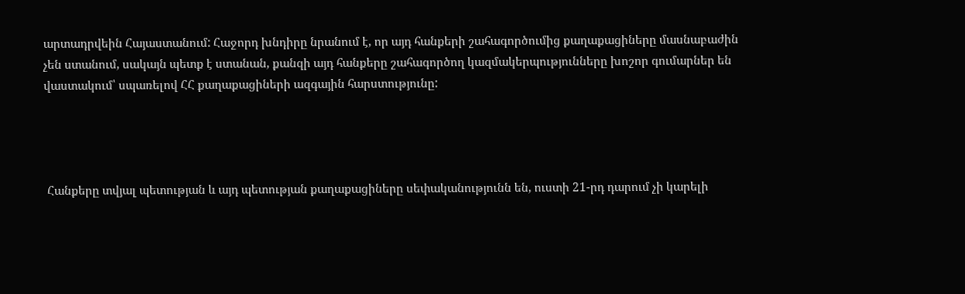արտադրվեին Հայաստանում: Հաջորդ խնդիրը նրանում է, որ այդ հանքերի շահագործումից քաղաքացիները մասնաբաժին չեն ստանում, սակայն պետք է ստանան, քանզի այդ հանքերը շահագործող կազմակերպությունները խոշոր գումարներ են վաստակում՝ սպառելով ՀՀ քաղաքացիների ազգային հարստությունը:




 Հանքերը տվյալ պետության և այդ պետության քաղաքացիները սեփականությունն են, ուստի 21-րդ դարում չի կարելի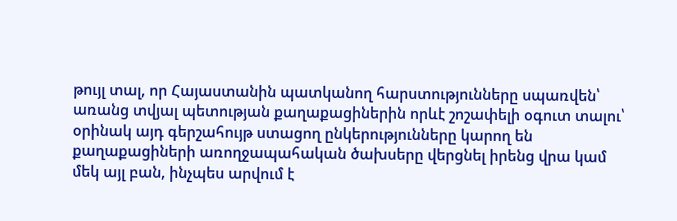թույլ տալ, որ Հայաստանին պատկանող հարստությունները սպառվեն՝ առանց տվյալ պետության քաղաքացիներին որևէ շոշափելի օգուտ տալու՝ օրինակ այդ գերշահույթ ստացող ընկերությունները կարող են քաղաքացիների առողջապահական ծախսերը վերցնել իրենց վրա կամ մեկ այլ բան, ինչպես արվում է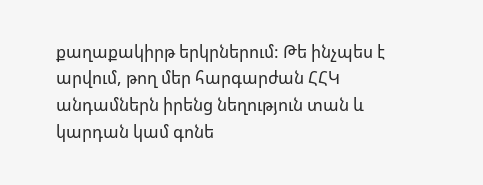քաղաքակիրթ երկրներում: Թե ինչպես է արվում, թող մեր հարգարժան ՀՀԿ անդամներն իրենց նեղություն տան և կարդան կամ գոնե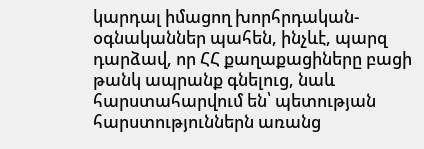կարդալ իմացող խորհրդական-օգնականներ պահեն, ինչևէ, պարզ դարձավ, որ ՀՀ քաղաքացիները բացի թանկ ապրանք գնելուց, նաև հարստահարվում են՝ պետության հարստություններն առանց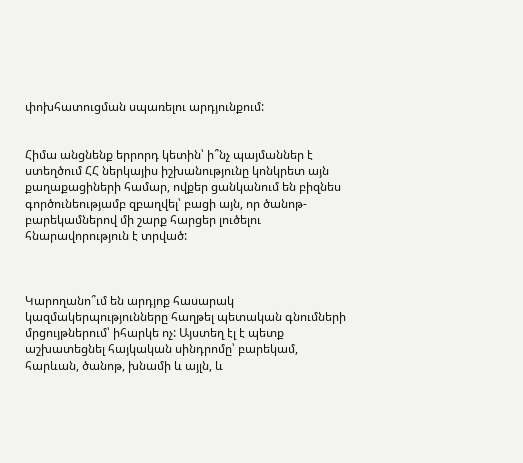փոխհատուցման սպառելու արդյունքում:


Հիմա անցնենք երրորդ կետին՝ ի՞նչ պայմաններ է ստեղծում ՀՀ ներկայիս իշխանությունը կոնկրետ այն քաղաքացիների համար, ովքեր ցանկանում են բիզնես գործունեությամբ զբաղվել՝ բացի այն, որ ծանոթ-բարեկամներով մի շարք հարցեր լուծելու հնարավորություն է տրված:



Կարողանո՞ւմ են արդյոք հասարակ կազմակերպությունները հաղթել պետական գնումների մրցույթներում՝ իհարկե ոչ: Այստեղ էլ է պետք աշխատեցնել հայկական սինդրոմը՝ բարեկամ, հարևան, ծանոթ, խնամի և այլն, և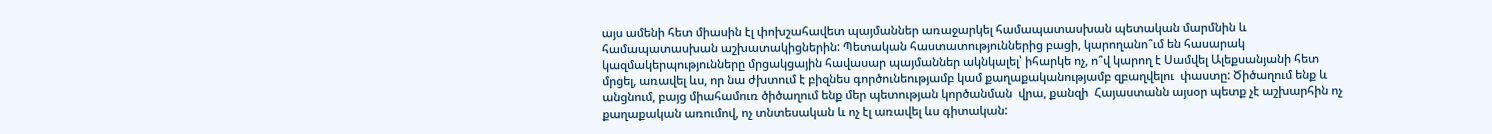այս ամենի հետ միասին էլ փոխշահավետ պայմաններ առաջարկել համապատասխան պետական մարմնին և համապատասխան աշխատակիցներին: Պետական հաստատություններից բացի, կարողանո՞ւմ են հասարակ կազմակերպությունները մրցակցային հավասար պայմաններ ակնկալել՝ իհարկե ոչ, ո՞վ կարող է Սամվել Ալեքսանյանի հետ մրցել, առավել ևս, որ նա ժխտում է բիզնես գործունեությամբ կամ քաղաքականությամբ զբաղվելու  փաստը: Ծիծաղում ենք և անցնում, բայց միահամուռ ծիծաղում ենք մեր պետության կործանման  վրա, քանզի  Հայաստանն այսօր պետք չէ աշխարհին ոչ քաղաքական առումով, ոչ տնտեսական և ոչ էլ առավել ևս գիտական: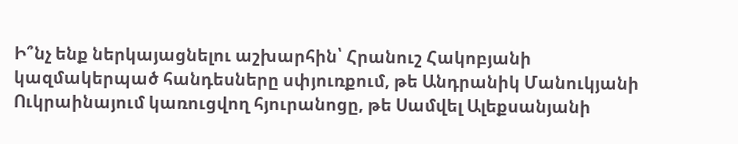Ի՞նչ ենք ներկայացնելու աշխարհին՝ Հրանուշ Հակոբյանի կազմակերպած հանդեսները սփյուռքում, թե Անդրանիկ Մանուկյանի Ուկրաինայում կառուցվող հյուրանոցը, թե Սամվել Ալեքսանյանի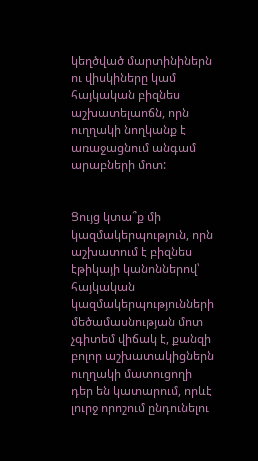կեղծված մարտինիներն ու վիսկիները կամ հայկական բիզնես աշխատելաոճն, որն ուղղակի նողկանք է առաջացնում անգամ արաբների մոտ:


Ցույց կտա՞ք մի կազմակերպություն, որն աշխատում է բիզնես էթիկայի կանոններով՝ հայկական կազմակերպությունների մեծամասնության մոտ չգիտեմ վիճակ է, քանզի բոլոր աշխատակիցներն ուղղակի մատուցողի դեր են կատարում, որևէ լուրջ որոշում ընդունելու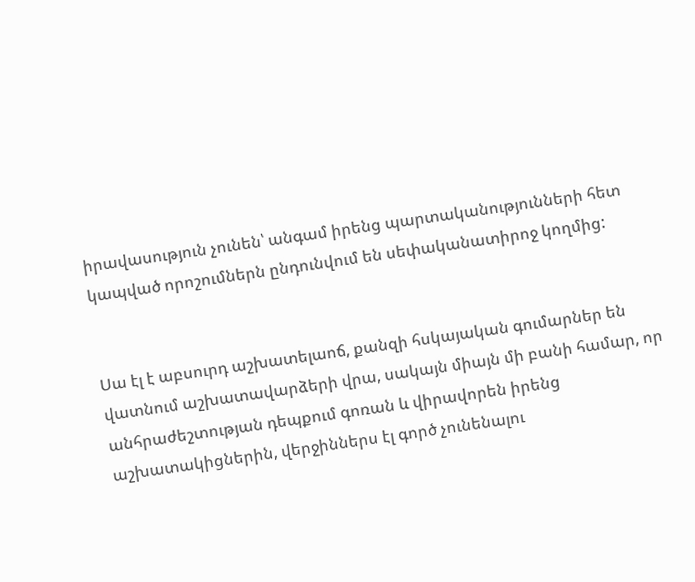իրավասություն չունեն՝ անգամ իրենց պարտականությունների հետ կապված որոշումներն ընդունվում են սեփականատիրոջ կողմից:


Սա էլ է աբսուրդ աշխատելաոճ, քանզի հսկայական գումարներ են վատնում աշխատավարձերի վրա, սակայն միայն մի բանի համար, որ անհրաժեշտության դեպքում գոռան և վիրավորեն իրենց աշխատակիցներին, վերջիններս էլ գործ չունենալու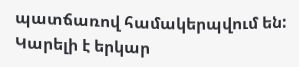պատճառով համակերպվում են: Կարելի է երկար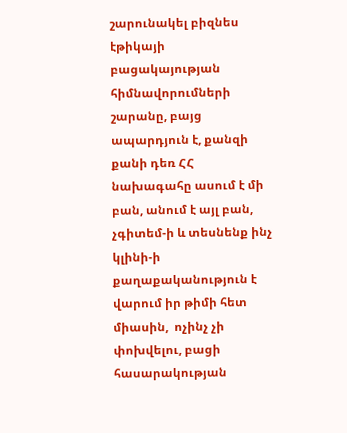շարունակել բիզնես էթիկայի բացակայության հիմնավորումների շարանը, բայց ապարդյուն է, քանզի քանի դեռ ՀՀ նախագահը ասում է մի բան, անում է այլ բան, չգիտեմ-ի և տեսնենք ինչ կլինի-ի  քաղաքականություն է վարում իր թիմի հետ միասին,  ոչինչ չի փոխվելու, բացի հասարակության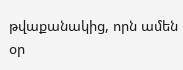թվաքանակից, որն ամեն օր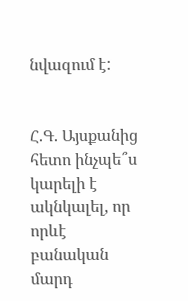նվազում է:


Հ.Գ. Այսքանից հետո ինչպե՞ս կարելի է ակնկալել, որ որևէ բանական մարդ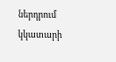ներդրում կկատարի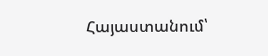Հայաստանում՝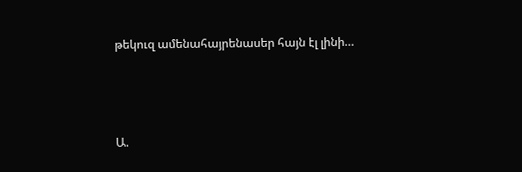թեկուզ ամենահայրենասեր հայն էլ լինի…



Ա.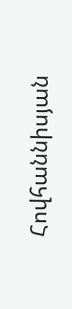Հովհաննիսյան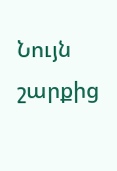Նույն շարքից